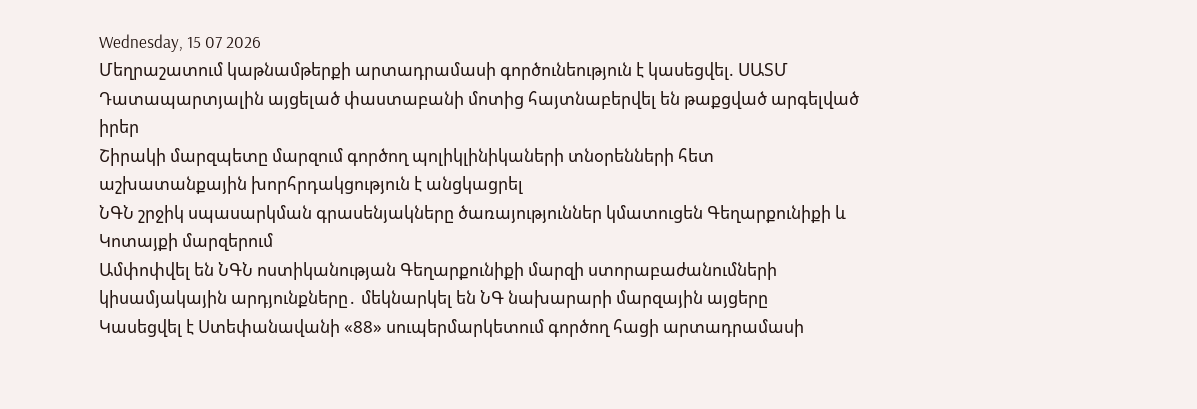Wednesday, 15 07 2026
Մեղրաշատում կաթնամթերքի արտադրամասի գործունեություն է կասեցվել. ՍԱՏՄ
Դատապարտյալին այցելած փաստաբանի մոտից հայտնաբերվել են թաքցված արգելված իրեր
Շիրակի մարզպետը մարզում գործող պոլիկլինիկաների տնօրենների հետ աշխատանքային խորհրդակցություն է անցկացրել
ՆԳՆ շրջիկ սպասարկման գրասենյակները ծառայություններ կմատուցեն Գեղարքունիքի և Կոտայքի մարզերում
Ամփոփվել են ՆԳՆ ոստիկանության Գեղարքունիքի մարզի ստորաբաժանումների կիսամյակային արդյունքները․ մեկնարկել են ՆԳ նախարարի մարզային այցերը
Կասեցվել է Ստեփանավանի «88» սուպերմարկետում գործող հացի արտադրամասի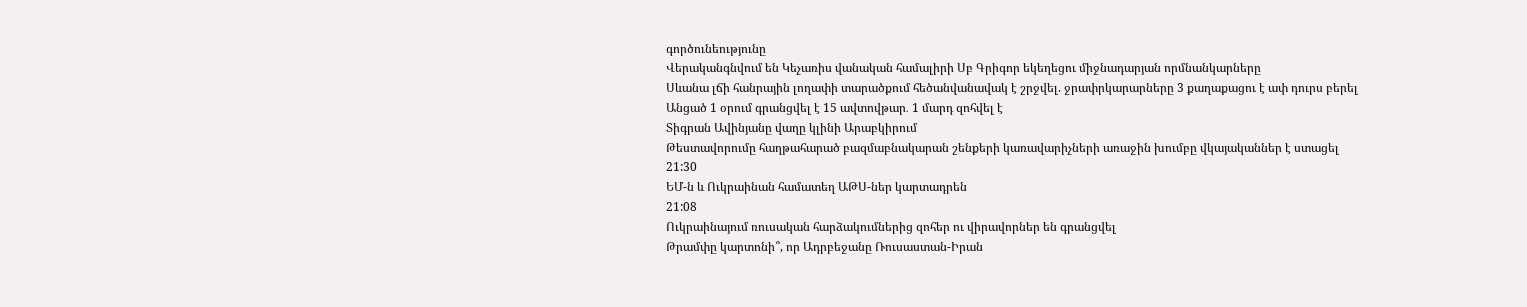գործունեությունը
Վերականգնվում են Կեչառիս վանական համալիրի Սբ Գրիգոր եկեղեցու միջնադարյան որմնանկարները
Սևանա լճի հանրային լողափի տարածքում հեծանվանավակ է շրջվել. ջրափրկարարները 3 քաղաքացու է ափ դուրս բերել
Անցած 1 օրում գրանցվել է 15 ավտովթար․ 1 մարդ զոհվել է
Տիգրան Ավինյանը վաղը կլինի Արաբկիրում
Թեստավորումը հաղթահարած բազմաբնակարան շենքերի կառավարիչների առաջին խումբը վկայականներ է ստացել
21:30
ԵՄ-ն և Ուկրաինան համատեղ ԱԹՍ-ներ կարտադրեն
21:08
Ուկրաինայում ռուսական հարձակումներից զոհեր ու վիրավորներ են գրանցվել
Թրամփը կարտոնի՞, որ Ադրբեջանը Ռուսաստան-Իրան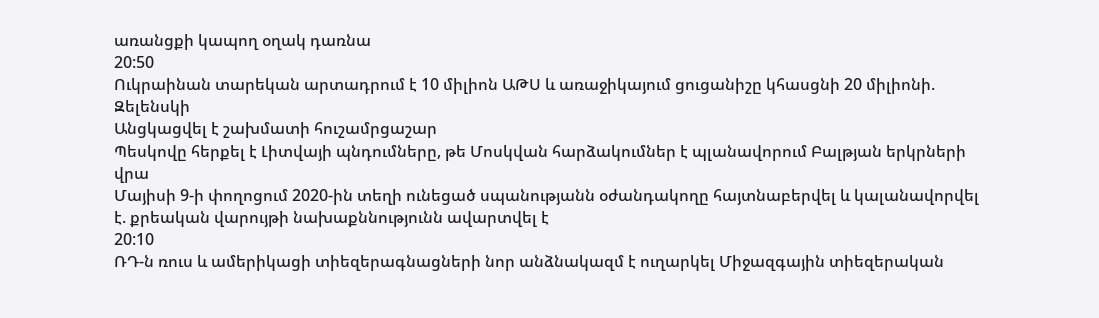առանցքի կապող օղակ դառնա
20:50
Ուկրաինան տարեկան արտադրում է 10 միլիոն ԱԹՍ և առաջիկայում ցուցանիշը կհասցնի 20 միլիոնի. Զելենսկի
Անցկացվել է շախմատի հուշամրցաշար
Պեսկովը հերքել է Լիտվայի պնդումները, թե Մոսկվան հարձակումներ է պլանավորում Բալթյան երկրների վրա
Մայիսի 9-ի փողոցում 2020-ին տեղի ունեցած սպանությանն օժանդակողը հայտնաբերվել և կալանավորվել է. քրեական վարույթի նախաքննությունն ավարտվել է
20:10
ՌԴ-ն ռուս և ամերիկացի տիեզերագնացների նոր անձնակազմ է ուղարկել Միջազգային տիեզերական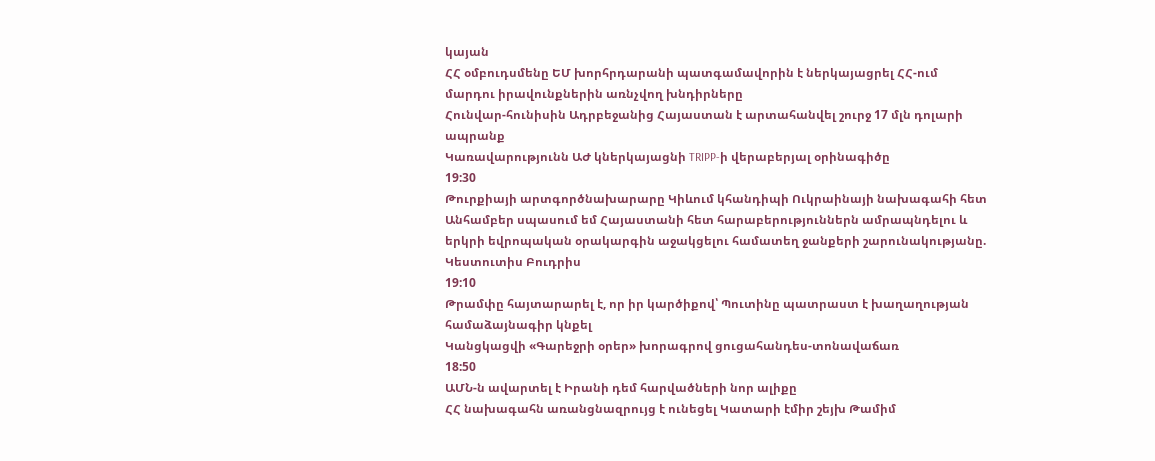կայան
ՀՀ օմբուդսմենը ԵՄ խորհրդարանի պատգամավորին է ներկայացրել ՀՀ-ում մարդու իրավունքներին առնչվող խնդիրները
Հունվար-հունիսին Ադրբեջանից Հայաստան է արտահանվել շուրջ 17 մլն դոլարի ապրանք
Կառավարությունն ԱԺ կներկայացնի TRIPP-ի վերաբերյալ օրինագիծը
19:30
Թուրքիայի արտգործնախարարը Կիևում կհանդիպի Ուկրաինայի նախագահի հետ
Անհամբեր սպասում եմ Հայաստանի հետ հարաբերություններն ամրապնդելու և երկրի եվրոպական օրակարգին աջակցելու համատեղ ջանքերի շարունակությանը. Կեստուտիս Բուդրիս
19:10
Թրամփը հայտարարել է, որ իր կարծիքով՝ Պուտինը պատրաստ է խաղաղության համաձայնագիր կնքել
Կանցկացվի «Գարեջրի օրեր» խորագրով ցուցահանդես-տոնավաճառ
18:50
ԱՄՆ-ն ավարտել է Իրանի դեմ հարվածների նոր ալիքը
ՀՀ նախագահն առանցնազրույց է ունեցել Կատարի էմիր շեյխ Թամիմ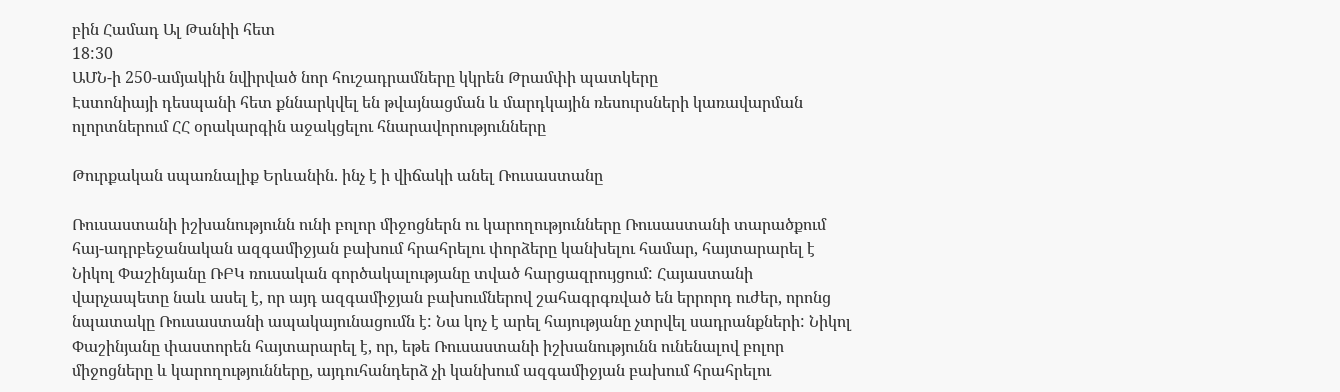բին Համադ Ալ Թանիի հետ
18:30
ԱՄՆ-ի 250-ամյակին նվիրված նոր հուշադրամները կկրեն Թրամփի պատկերը
Էստոնիայի դեսպանի հետ քննարկվել են թվայնացման և մարդկային ռեսուրսների կառավարման ոլորտներում ՀՀ օրակարգին աջակցելու հնարավորությունները

Թուրքական սպառնալիք Երևանին. ինչ է ի վիճակի անել Ռուսաստանը

Ռուսաստանի իշխանությունն ունի բոլոր միջոցներն ու կարողությունները Ռուսաստանի տարածքում հայ-ադրբեջանական ազգամիջյան բախում հրահրելու փորձերը կանխելու համար, հայտարարել է Նիկոլ Փաշինյանը ՌԲԿ ռուսական գործակալությանը տված հարցազրույցում: Հայաստանի վարչապետը նաև ասել է, որ այդ ազգամիջյան բախումներով շահագրգռված են երրորդ ուժեր, որոնց նպատակը Ռուսաստանի ապակայունացումն է: Նա կոչ է արել հայությանը չտրվել սադրանքների: Նիկոլ Փաշինյանը փաստորեն հայտարարել է, որ, եթե Ռուսաստանի իշխանությունն ունենալով բոլոր միջոցները և կարողությունները, այդուհանդերձ չի կանխում ազգամիջյան բախում հրահրելու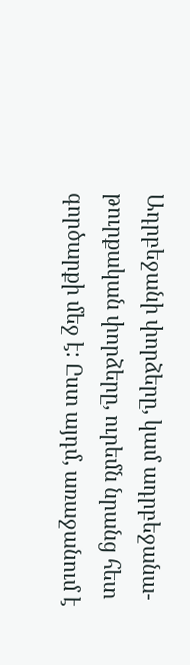Ադրբեջանի փորձերը, կամ ադրբեջանա-թուրքական փորձերը, ուրեմն նրանց հետ գործարքի մեջ է: Ըստ այդմ, առաջանում է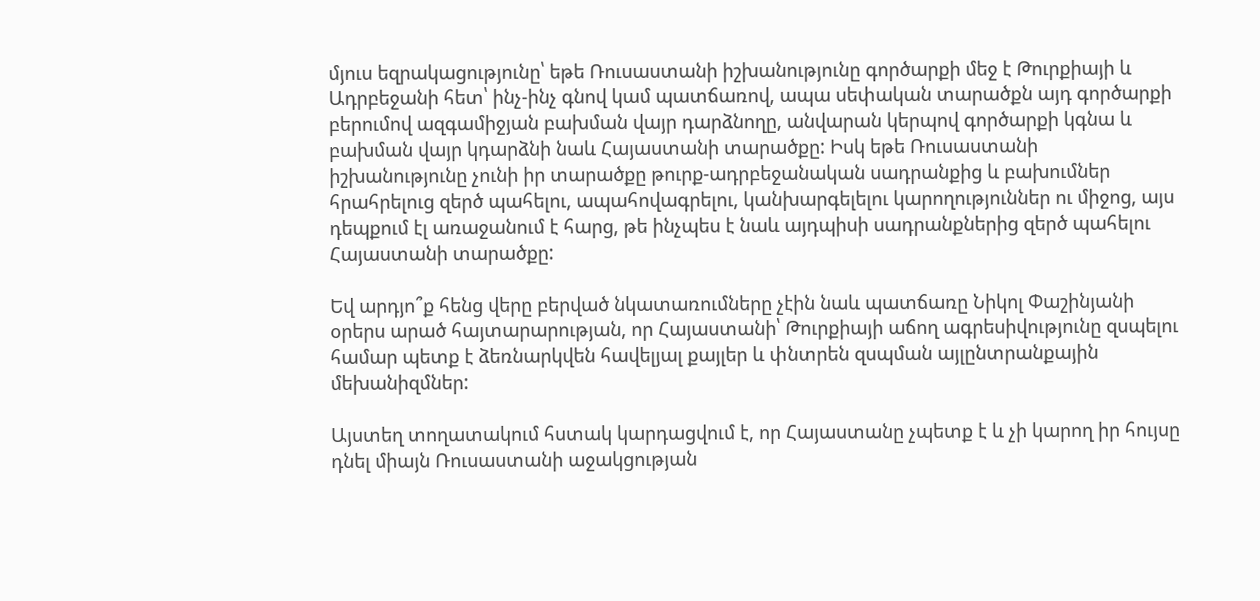մյուս եզրակացությունը՝ եթե Ռուսաստանի իշխանությունը գործարքի մեջ է Թուրքիայի և Ադրբեջանի հետ՝ ինչ-ինչ գնով կամ պատճառով, ապա սեփական տարածքն այդ գործարքի բերումով ազգամիջյան բախման վայր դարձնողը, անվարան կերպով գործարքի կգնա և բախման վայր կդարձնի նաև Հայաստանի տարածքը: Իսկ եթե Ռուսաստանի իշխանությունը չունի իր տարածքը թուրք-ադրբեջանական սադրանքից և բախումներ հրահրելուց զերծ պահելու, ապահովագրելու, կանխարգելելու կարողություններ ու միջոց, այս դեպքում էլ առաջանում է հարց, թե ինչպես է նաև այդպիսի սադրանքներից զերծ պահելու Հայաստանի տարածքը:

Եվ արդյո՞ք հենց վերը բերված նկատառումները չէին նաև պատճառը Նիկոլ Փաշինյանի օրերս արած հայտարարության, որ Հայաստանի՝ Թուրքիայի աճող ագրեսիվությունը զսպելու համար պետք է ձեռնարկվեն հավելյալ քայլեր և փնտրեն զսպման այլընտրանքային մեխանիզմներ:

Այստեղ տողատակում հստակ կարդացվում է, որ Հայաստանը չպետք է և չի կարող իր հույսը դնել միայն Ռուսաստանի աջակցության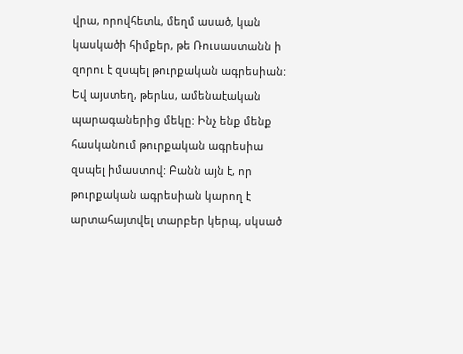վրա, որովհետև, մեղմ ասած, կան կասկածի հիմքեր, թե Ռուսաստանն ի զորու է զսպել թուրքական ագրեսիան: Եվ այստեղ, թերևս, ամենաէական պարագաներից մեկը: Ինչ ենք մենք հասկանում թուրքական ագրեսիա զսպել իմաստով: Բանն այն է, որ թուրքական ագրեսիան կարող է արտահայտվել տարբեր կերպ, սկսած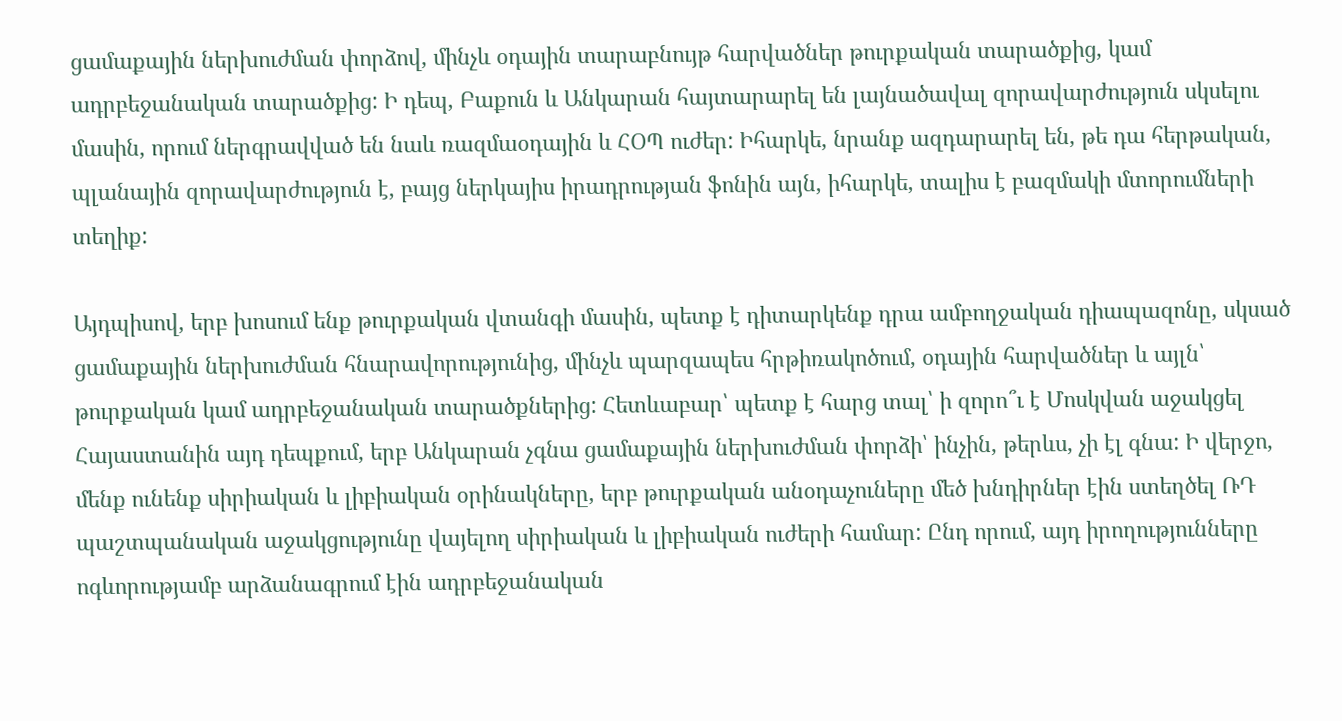ցամաքային ներխուժման փորձով, մինչև օդային տարաբնույթ հարվածներ թուրքական տարածքից, կամ ադրբեջանական տարածքից: Ի դեպ, Բաքուն և Անկարան հայտարարել են լայնածավալ զորավարժություն սկսելու մասին, որում ներգրավված են նաև ռազմաօդային և ՀՕՊ ուժեր: Իհարկե, նրանք ազդարարել են, թե դա հերթական, պլանային զորավարժություն է, բայց ներկայիս իրադրության ֆոնին այն, իհարկե, տալիս է բազմակի մտորումների տեղիք:

Այդպիսով, երբ խոսում ենք թուրքական վտանգի մասին, պետք է դիտարկենք դրա ամբողջական դիապազոնը, սկսած ցամաքային ներխուժման հնարավորությունից, մինչև պարզապես հրթիռակոծում, օդային հարվածներ և այլն՝ թուրքական կամ ադրբեջանական տարածքներից: Հետևաբար՝ պետք է հարց տալ՝ ի զորո՞ւ է Մոսկվան աջակցել Հայաստանին այդ դեպքում, երբ Անկարան չգնա ցամաքային ներխուժման փորձի՝ ինչին, թերևս, չի էլ գնա: Ի վերջո, մենք ունենք սիրիական և լիբիական օրինակները, երբ թուրքական անօդաչուները մեծ խնդիրներ էին ստեղծել ՌԴ պաշտպանական աջակցությունը վայելող սիրիական և լիբիական ուժերի համար: Ընդ որում, այդ իրողությունները ոգևորությամբ արձանագրում էին ադրբեջանական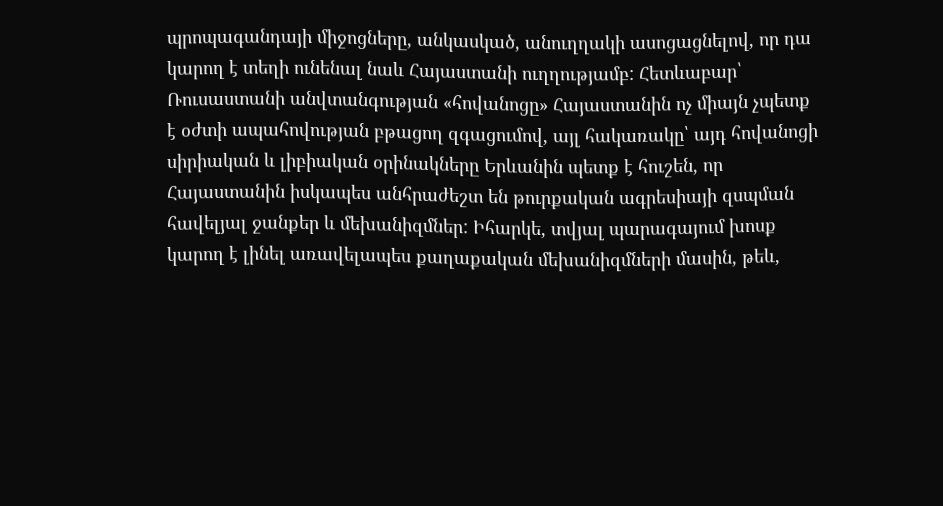պրոպագանդայի միջոցները, անկասկած, անուղղակի ասոցացնելով, որ դա կարող է տեղի ունենալ նաև Հայաստանի ուղղությամբ: Հետևաբար՝ Ռուսաստանի անվտանգության «հովանոցը» Հայաստանին ոչ միայն չպետք է օժտի ապահովության բթացող զգացումով, այլ հակառակը՝ այդ հովանոցի սիրիական և լիբիական օրինակները Երևանին պետք է հուշեն, որ Հայաստանին իսկապես անհրաժեշտ են թուրքական ագրեսիայի զսպման հավելյալ ջանքեր և մեխանիզմներ: Իհարկե, տվյալ պարագայում խոսք կարող է լինել առավելապես քաղաքական մեխանիզմների մասին, թեև,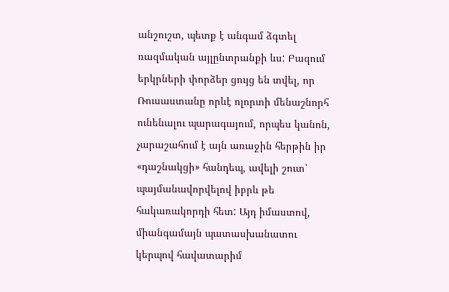անշուշտ, պետք է անգամ ձգտել ռազմական այլընտրանքի ևս: Բազում երկրների փորձեր ցույց են տվել, որ Ռուսաստանը որևէ ոլորտի մենաշնորհ ունենալու պարագայում, որպես կանոն, չարաշահում է այն առաջին հերթին իր «դաշնակցի» հանդեպ, ավելի շուտ՝ պայմանավորվելով իբրև թե հակառակորդի հետ: Այդ իմաստով, միանգամայն պատասխանատու կերպով հավատարիմ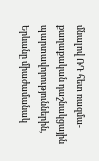մնալով ՌԴ հետ ռազմա-քաղաքական դաշնակցային պարտավորություններին, Երևանը միաժամանակ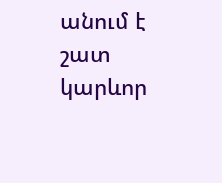անում է շատ կարևոր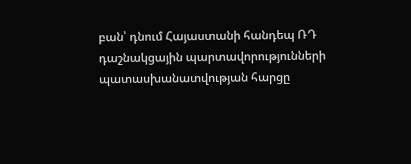բան՝ դնում Հայաստանի հանդեպ ՌԴ դաշնակցային պարտավորությունների պատասխանատվության հարցը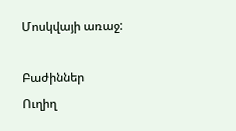Մոսկվայի առաջ:

Բաժիններ
Ուղիղ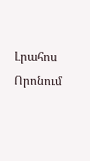Լրահոս
Որոնում